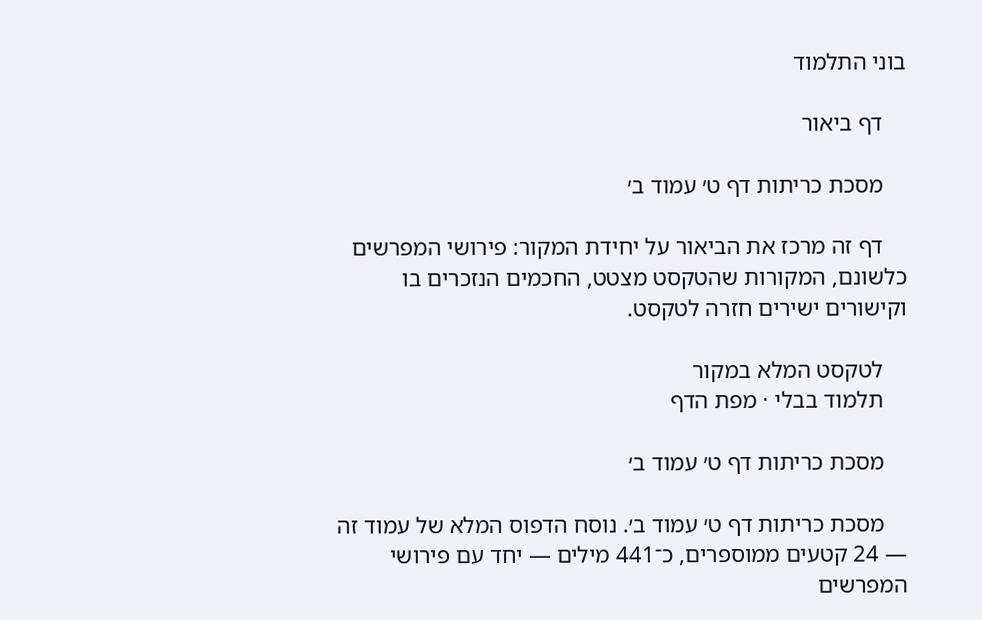בוני התלמוד

    דף ביאור

    מסכת כריתות דף ט׳ עמוד ב׳

    דף זה מרכז את הביאור על יחידת המקור: פירושי המפרשים כלשונם, המקורות שהטקסט מצטט, החכמים הנזכרים בו וקישורים ישירים חזרה לטקסט.

    לטקסט המלא במקור
    תלמוד בבלי · מפת הדף

    מסכת כריתות דף ט׳ עמוד ב׳

    מסכת כריתות דף ט׳ עמוד ב׳. נוסח הדפוס המלא של עמוד זה — 24 קטעים ממוספרים, כ־441 מילים — יחד עם פירושי המפרשים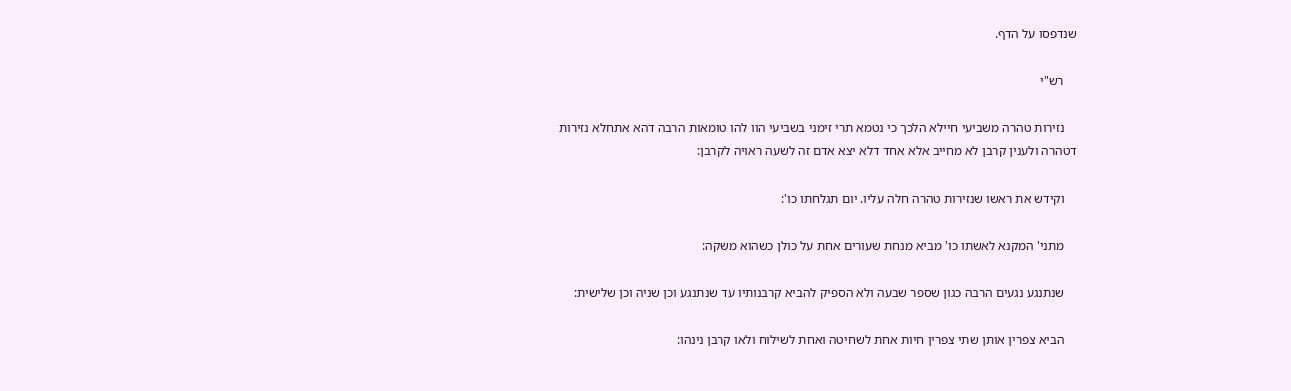שנדפסו על הדף.

    רש"י

    נזירות טהרה משביעי חיילא הלכך כי נטמא תרי זימני בשביעי הוו להו טומאות הרבה דהא אתחלא נזירות דטהרה ולענין קרבן לא מחייב אלא אחד דלא יצא אדם זה לשעה ראויה לקרבן:

    וקידש את ראשו שנזירות טהרה חלה עליו. יום תגלחתו כו':

    מתני' המקנא לאשתו כו' מביא מנחת שעורים אחת על כולן כשהוא משקה:

    שנתנגע נגעים הרבה כגון שספר שבעה ולא הספיק להביא קרבנותיו עד שנתנגע וכן שניה וכן שלישית:

    הביא צפרין אותן שתי צפרין חיות אחת לשחיטה ואחת לשילוח ולאו קרבן נינהו: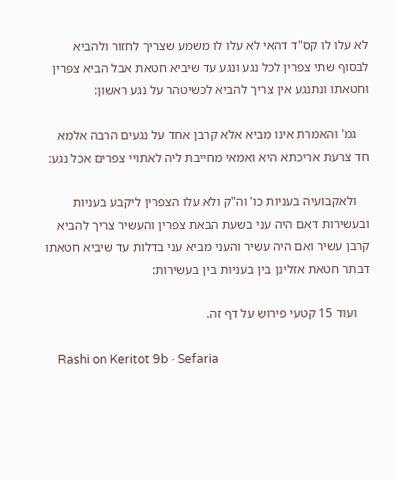לא עלו לו קס"ד דהאי לא עלו לו משמע שצריך לחזור ולהביא לבסוף שתי צפרין לכל נגע ונגע עד שיביא חטאת אבל הביא צפרין וחטאתו ונתנגע אין צריך להביא לכשיטהר על נגע ראשון:

    גמ' והאמרת אינו מביא אלא קרבן אחד על נגעים הרבה אלמא חד צרעת אריכתא היא ואמאי מחייבת ליה לאתויי צפרים אכל נגע:

    ולאקבועיה בעניות כו' וה"ק ולא עלו הצפרין ליקבע בעניות ובעשירות דאם היה עני בשעת הבאת צפרין והעשיר צריך להביא קרבן עשיר ואם היה עשיר והעני מביא עני בדלות עד שיביא חטאתו דבתר חטאת אזלינן בין בעניות בין בעשירות:

    ועוד 15 קטעי פירוש על דף זה.

    Rashi on Keritot 9b · Sefaria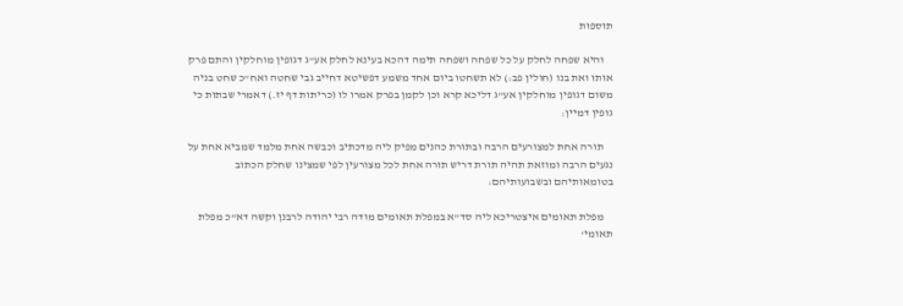תוספות

    והיא שפחה לחלק על כל שפחה ושפחה תימה דהכא בעינא לחלק אע"ג דגופין מוחלקין והתם פרק אותו ואת בנו (חולין פב:) לא תשחטו ביום אחד משמע דפשיטא דחייב גבי שחטה ואח"כ שחט בניה משום דגופין מוחלקין אע"ג דליכא קרא וכן לקמן בפרק אמרו לו (כריתות דף יז.) דאמרי שבתות כי גופין דמיין:

    תורה אחת למצורעים הרבה ובתורת כהנים מפיק ליה מדכתיב וכבשה אחת מלמד שמביא אחת על נגעים הרבה ומוזאת תהיה תורת דריש תורה אחת לכל מצורעין לפי שמצינו שחלק הכתוב בטומאותיהם ובשבועותיהם:

    מפלת תאומים איצטריכא ליה סד"א במפלת תאומים מודה רבי יהודה לרבנן וקשה דא"כ מפלת תאומי'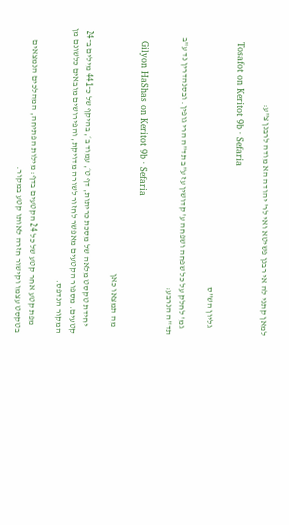למאן קתני לה אי רבנן פשיטא ואי לר' יהודה הא מודה לרבנן צ"ע:

    Tosafot on Keritot 9b · Sefaria

    גליון הש"ס

    גמ' לחלק על כל שפחה ושפחה ע' קדושין עז ע"ב תד"ה הרי גופין. ובסנהדרין נד ע"ב תד"ה הנרבע:

    Gilyon HaShas on Keritot 9b · Sefaria

    מה תמצאו כאן

    יחידת טקסט מלאה של מסכת כריתות, דף ט׳, עמוד ב׳, בהיקף של כ־441 מילים ב־24 קטעים. מספור הקטעים מאפשר לחזור לשורה מדויקת, והפירושים מובאים כלשונם מן המקור הנדפס.

    מפת קטע אחר קטע של כל 24 הקטעים בדף: מילות הפתיחה, המהלכים הנמצאים בטקסט עצמו וקישור חזרה לאותו קטע במקור.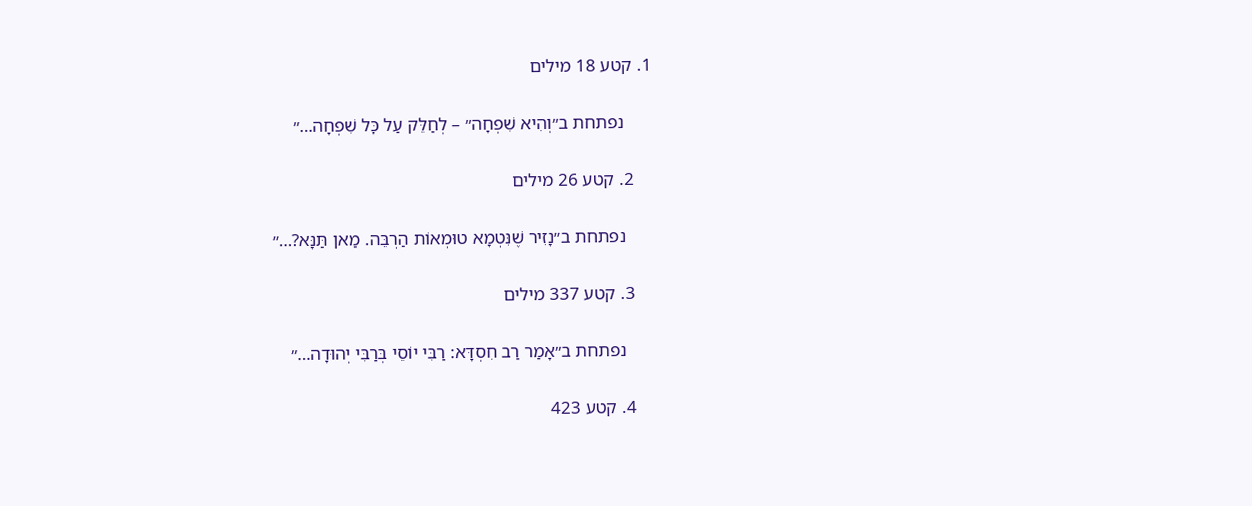1. קטע 18 מילים

      נפתחת ב״וְהִיא שִׁפְחָה״ – לְחַלֵּק עַל כׇּל שִׁפְחָה…״

    2. קטע 26 מילים

      נפתחת ב״נָזִיר שֶׁנִּטְמָא טוּמְאוֹת הַרְבֵּה. מַאן תַּנָּא?…״

    3. קטע 337 מילים

      נפתחת ב״אָמַר רַב חִסְדָּא: רַבִּי יוֹסֵי בְּרַבִּי יְהוּדָה…״

    4. קטע 423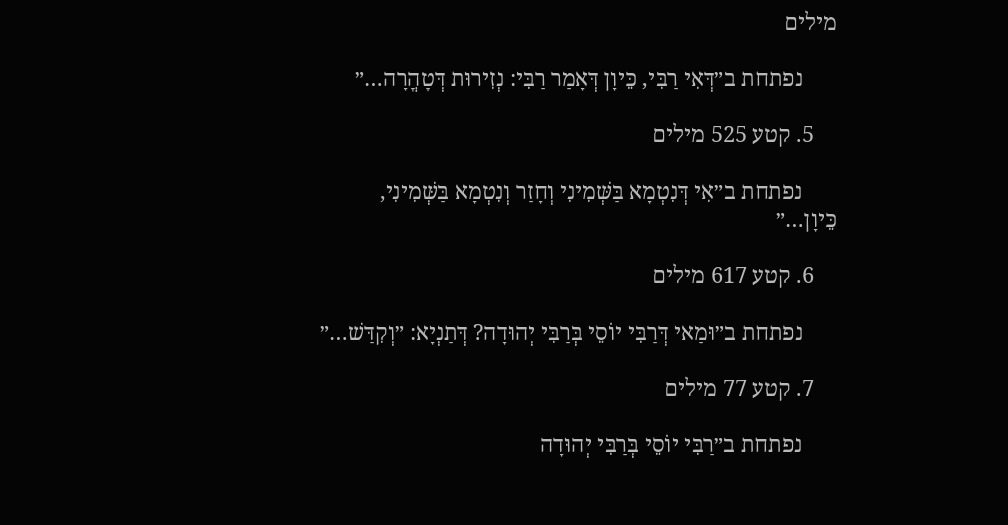מילים

      נפתחת ב״דְּאִי רַבִּי, כֵּיוָן דְּאָמַר רַבִּי: נְזִירוּת דְּטׇהֳרָה…״

    5. קטע 525 מילים

      נפתחת ב״אִי דְּנִטְמָא בַּשְּׁמִינִי וְחָזַר וְנִטְמָא בַּשְּׁמִינִי, כֵּיוָן…״

    6. קטע 617 מילים

      נפתחת ב״וּמַאי דְּרַבִּי יוֹסֵי בְּרַבִּי יְהוּדָה? דְּתַנְיָא: ״וְקִדַּשׁ…״

    7. קטע 77 מילים

      נפתחת ב״רַבִּי יוֹסֵי בְּרַבִּי יְהוּדָה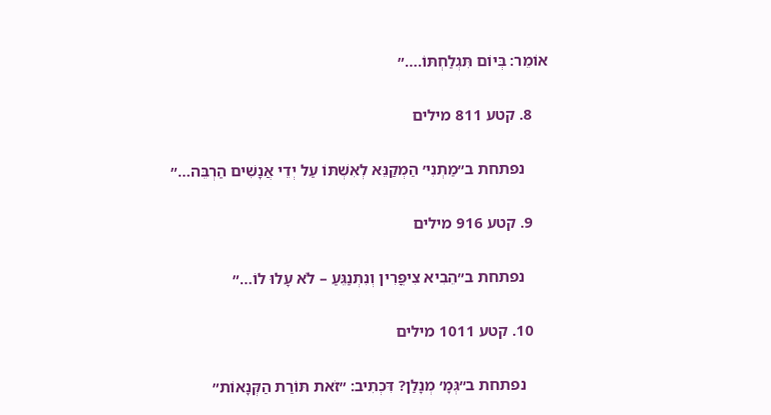אוֹמֵר: בְּיוֹם תִּגְלַחְתּוֹ.…״

    8. קטע 811 מילים

      נפתחת ב״מַתְנִי׳ הַמְקַנֵּא לְאִשְׁתּוֹ עַל יְדֵי אֲנָשִׁים הַרְבֵּה…״

    9. קטע 916 מילים

      נפתחת ב״הֵבִיא צִיפֳּרִין וְנִתְנַגֵּעַ – לֹא עָלוּ לוֹ…״

    10. קטע 1011 מילים

      נפתחת ב״גְּמָ׳ מְנָלַן? דִּכְתִיב: ״זֹאת תּוֹרַת הַקְּנָאוֹת״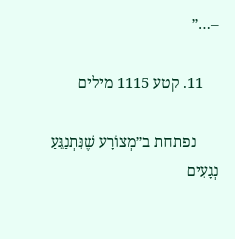–…״

    11. קטע 1115 מילים

      נפתחת ב״מְצוֹרָע שֶׁנִּתְנַגֵּעַ נְגָעִים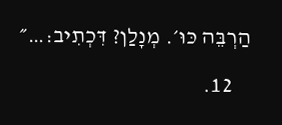הַרְבֵּה כּוּ׳. מְנָלַן? דִּכְתִיב:…״

    12.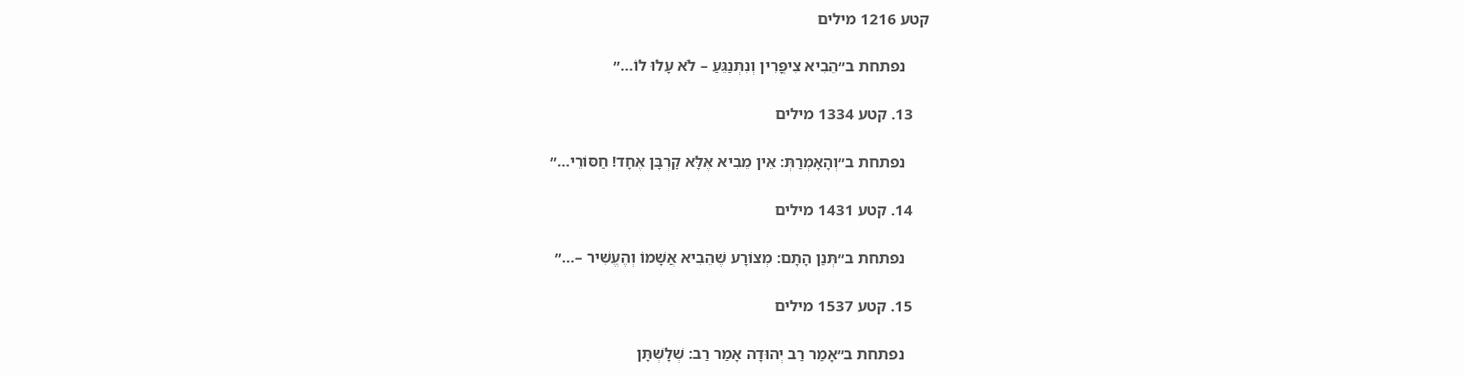קטע 1216 מילים

      נפתחת ב״הֵבִיא צִיפֳּרִין וְנִתְנַגֵּעַ – לֹא עָלוּ לוֹ…״

    13. קטע 1334 מילים

      נפתחת ב״וְהָאָמְרַתְּ: אֵין מֵבִיא אֶלָּא קׇרְבָּן אֶחָד! חַסּוֹרֵי…״

    14. קטע 1431 מילים

      נפתחת ב״תְּנַן הָתָם: מְצוֹרָע שֶׁהֵבִיא אֲשָׁמוֹ וְהֶעֱשִׁיר –…״

    15. קטע 1537 מילים

      נפתחת ב״אָמַר רַב יְהוּדָה אָמַר רַב: שְׁלָשְׁתָּן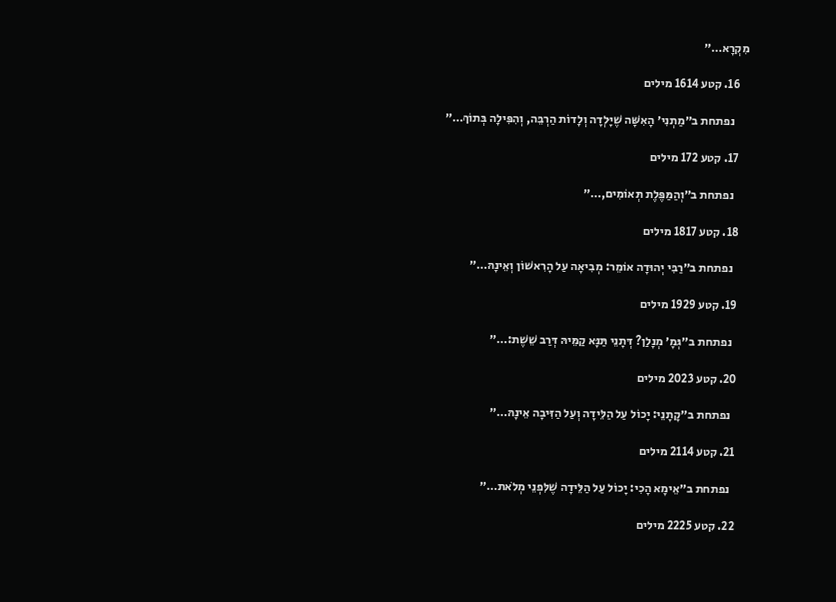מִקְרָא…״

    16. קטע 1614 מילים

      נפתחת ב״מַתְנִי׳ הָאִשָּׁה שֶׁיָּלְדָה וְלָדוֹת הַרְבֵּה, וְהִפִּילָה בְּתוֹךְ…״

    17. קטע 172 מילים

      נפתחת ב״וְהַמַּפֶּלֶת תְּאוֹמִים,…״

    18. קטע 1817 מילים

      נפתחת ב״רַבִּי יְהוּדָה אוֹמֵר: מְבִיאָה עַל הָרִאשׁוֹן וְאֵינָהּ…״

    19. קטע 1929 מילים

      נפתחת ב״גְּמָ׳ מְנָלַן? דְּתָנֵי תַּנָּא קַמֵּיהּ דְּרַב שֵׁשֶׁת:…״

    20. קטע 2023 מילים

      נפתחת ב״קָתָנֵי: יָכוֹל עַל הַלֵּידָה וְעַל הַזִּיבָה אֵינָהּ…״

    21. קטע 2114 מילים

      נפתחת ב״אֵימָא הָכִי: יָכוֹל עַל הַלֵּידָה שֶׁלִּפְנֵי מְלֹאת…״

    22. קטע 2225 מילים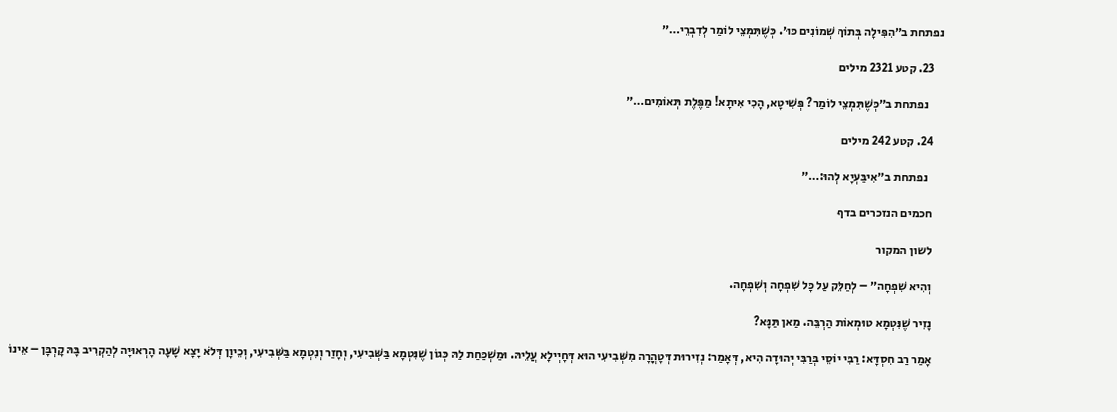נפתחת ב״הִפִּילָה בְּתוֹךְ שְׁמוֹנִים כּוּ׳. כְּשֶׁתִּמְּצֵי לוֹמַר לְדִבְרֵי…״

    23. קטע 2321 מילים

      נפתחת ב״כְּשֶׁתִּמְצֵי לוֹמַר? פְּשִׁיטָא, הָכִי אִיתָא! מַפֶּלֶת תְּאוֹמִים…״

    24. קטע 242 מילים

      נפתחת ב״אִיבַּעְיָא לְהוּ:…״

    חכמים הנזכרים בדף

    לשון המקור

    וְהִיא שִׁפְחָה״ – לְחַלֵּק עַל כׇּל שִׁפְחָה וְשִׁפְחָה.

    נָזִיר שֶׁנִּטְמָא טוּמְאוֹת הַרְבֵּה. מַאן תַּנָּא?

    אָמַר רַב חִסְדָּא: רַבִּי יוֹסֵי בְּרַבִּי יְהוּדָה הִיא, דְּאָמַר: נְזִירוּת דְּטׇהֳרָה מִשְּׁבִיעִי הוּא דְּחָיְילָא עֲלֵיהּ. וּמַשְׁכַּחַת לַהּ כְּגוֹן שֶׁנִּטְמָא בַּשְּׁבִיעִי, וְחָזַר וְנִטְמָא בַּשְּׁבִיעִי, וְכֵיוָן דְּלֹא יָצָא שָׁעָה הָרְאוּיָה לְהַקְרִיב בָּהּ קׇרְבָּן – אֵינוֹ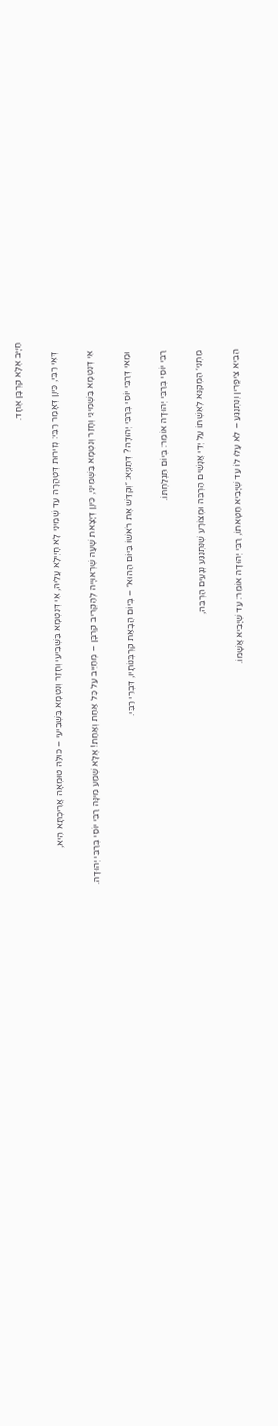חַיָּיב אֶלָּא קׇרְבָּן אֶחָד.

    דְּאִי רַבִּי, כֵּיוָן דְּאָמַר רַבִּי: נְזִירוּת דְּטׇהֳרָה עַד שְׁמִינִי לָא חָיְילָא עֲלֵיהּ, אִי דְּנִטְמָא בַּשְּׁבִיעִי וְחָזַר וְנִטְמָא בַּשְּׁבִיעִי – כּוּלַּהּ טוּמְאָה אֲרִיכְתָּא הִיא,

    אִי דְּנִטְמָא בַּשְּׁמִינִי וְחָזַר וְנִטְמָא בַּשְּׁמִינִי, כֵּיוָן דְּיָצָאת שָׁעָה שֶׁרְאוּיָיה לְהַקְרִיב קׇרְבָּן – מְחַיֵּיב עַל כׇּל אַחַת וְאַחַת! אֶלָּא שְׁמַע מִינָּה רַבִּי יוֹסֵי בְּרַבִּי יְהוּדָה.

    וּמַאי דְּרַבִּי יוֹסֵי בְּרַבִּי יְהוּדָה? דְּתַנְיָא: ״וְקִדַּשׁ אֶת רֹאשׁוֹ בַּיּוֹם הַהוּא״ – בְּיוֹם הֲבָאַת קׇרְבְּנוֹתָיו, דִּבְרֵי רַבִּי.

    רַבִּי יוֹסֵי בְּרַבִּי יְהוּדָה אוֹמֵר: בְּיוֹם תִּגְלַחְתּוֹ.

    מַתְנִי׳ הַמְקַנֵּא לְאִשְׁתּוֹ עַל יְדֵי אֲנָשִׁים הַרְבֵּה וּמְצוֹרָע שֶׁנִּתְנַגַּע נְגָעִים הַרְבֵּה,

    הֵבִיא צִיפֳּרִין וְנִתְנַגֵּעַ – לֹא עָלוּ לוֹ עַד שֶׁיָּבִיא חַטָּאתוֹ, רַבִּי יְהוּדָה אוֹמֵר: עַד שֶׁיָּבִיא אֲשָׁמוֹ.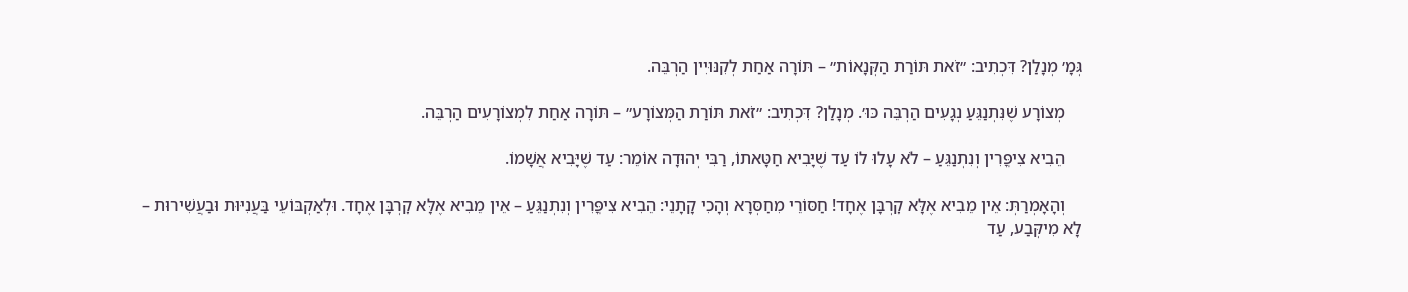גְּמָ׳ מְנָלַן? דִּכְתִיב: ״זֹאת תּוֹרַת הַקְּנָאוֹת״ – תּוֹרָה אַחַת לְקִנּוּיִין הַרְבֵּה.

    מְצוֹרָע שֶׁנִּתְנַגֵּעַ נְגָעִים הַרְבֵּה כּוּ׳. מְנָלַן? דִּכְתִיב: ״זֹאת תּוֹרַת הַמְּצוֹרָע״ – תּוֹרָה אַחַת לִמְצוֹרָעִים הַרְבֵּה.

    הֵבִיא צִיפֳּרִין וְנִתְנַגֵּעַ – לֹא עָלוּ לוֹ עַד שֶׁיָּבִיא חַטָּאתוֹ, רַבִּי יְהוּדָה אוֹמֵר: עַד שֶׁיָּבִיא אֲשָׁמוֹ.

    וְהָאָמְרַתְּ: אֵין מֵבִיא אֶלָּא קׇרְבָּן אֶחָד! חַסּוֹרֵי מִחַסְּרָא וְהָכִי קָתָנֵי: הֵבִיא צִיפֳּרִין וְנִתְנַגֵּעַ – אֵין מֵבִיא אֶלָּא קׇרְבָּן אֶחָד. וּלְאַקְבּוֹעֵי בַּעֲנִיּוּת וּבַעֲשִׁירוּת – לָא מִיקְּבַע, עַד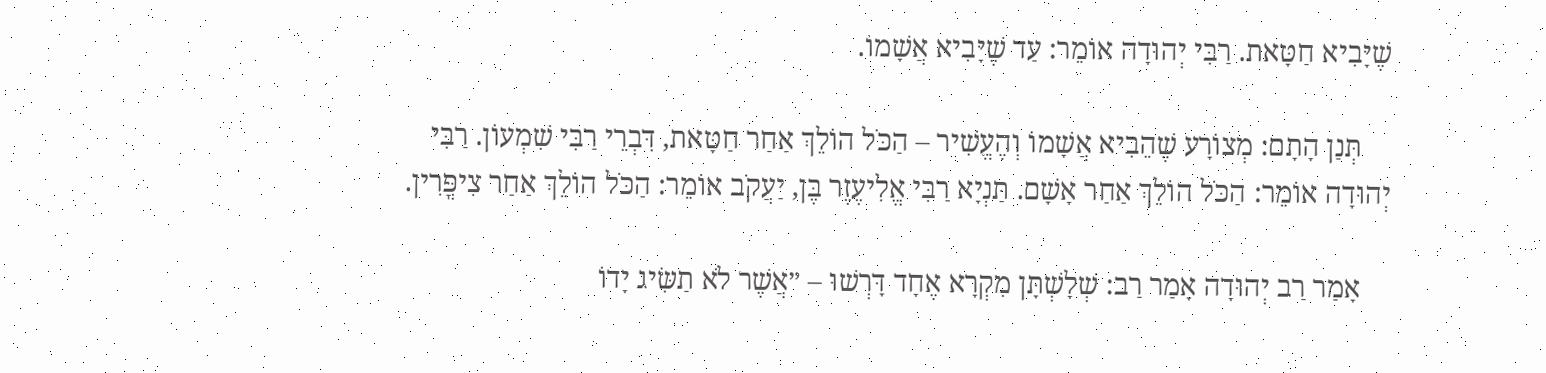שֶׁיָּבִיא חַטָּאת. רַבִּי יְהוּדָה אוֹמֵר: עַד שֶׁיָּבִיא אֲשָׁמוֹ.

    תְּנַן הָתָם: מְצוֹרָע שֶׁהֵבִיא אֲשָׁמוֹ וְהֶעֱשִׁיר – הַכֹּל הוֹלֵךְ אַחַר חַטָּאת, דִּבְרֵי רַבִּי שִׁמְעוֹן. רַבִּי יְהוּדָה אוֹמֵר: הַכֹּל הוֹלֵךְ אַחַר אָשָׁם. תַּנְיָא רַבִּי אֱלִיעֶזֶר בֶּן, יַעֲקֹב אוֹמֵר: הַכֹּל הוֹלֵךְ אַחַר צִיפֳּרִין.

    אָמַר רַב יְהוּדָה אָמַר רַב: שְׁלָשְׁתָּן מִקְרָא אֶחָד דָּרְשׁוּ – ״אֲשֶׁר לֹא תַשִּׂיג יָדוֹ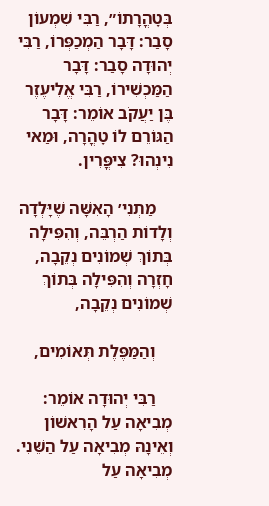בְּטׇהֳרָתוֹ״, רַבִּי שִׁמְעוֹן סָבַר: דָּבָר הַמְכַפְּרוֹ, רַבִּי יְהוּדָה סָבַר: דָּבָר הַמַּכְשִׁירוֹ, רַבִּי אֱלִיעֶזֶר בֶּן יַעֲקֹב אוֹמֵר: דָּבָר הַגּוֹרֵם לוֹ טׇהֳרָה, וּמַאי נִינְהוּ? צִיפֳּרִין.

    מַתְנִי׳ הָאִשָּׁה שֶׁיָּלְדָה וְלָדוֹת הַרְבֵּה, וְהִפִּילָה בְּתוֹךְ שְׁמוֹנִים נְקֵבָה, חָזְרָה וְהִפִּילָה בְּתוֹךְ שְׁמוֹנִים נְקֵבָה,

    וְהַמַּפֶּלֶת תְּאוֹמִים,

    רַבִּי יְהוּדָה אוֹמֵר: מְבִיאָה עַל הָרִאשׁוֹן וְאֵינָהּ מְבִיאָה עַל הַשֵּׁנִי. מְבִיאָה עַל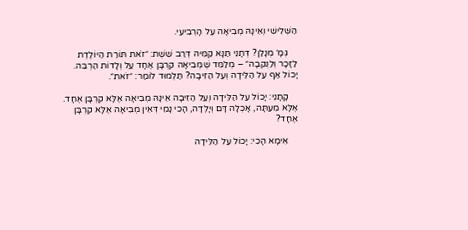הַשְּׁלִישִׁי וְאֵינָהּ מְבִיאָה עַל הָרְבִיעִי.

    גְּמָ׳ מְנָלַן? דְּתָנֵי תַּנָּא קַמֵּיהּ דְּרַב שֵׁשֶׁת: ״זֹאת תּוֹרַת הַיּוֹלֶדֶת לַזָּכָר וְלַנְּקֵבָה״ – מְלַמֵּד שֶׁמְּבִיאָה קׇרְבָּן אֶחָד עַל וְלָדוֹת הַרְבֵּה. יָכוֹל אַף עַל הַלֵּידָה וְעַל הַזִּיבָה? תַּלְמוּד לוֹמַר: ״זֹאת״.

    קָתָנֵי: יָכוֹל עַל הַלֵּידָה וְעַל הַזִּיבָה אֵינָהּ מְבִיאָה אֶלָּא קׇרְבָּן אֶחָד. אֶלָּא מֵעַתָּה, אָכְלָה דָּם וְיָלְדָה, הָכִי נָמֵי דְּאֵין מְבִיאָה אֶלָּא קׇרְבָּן אֶחָד?

    אֵימָא הָכִי: יָכוֹל עַל הַלֵּידָה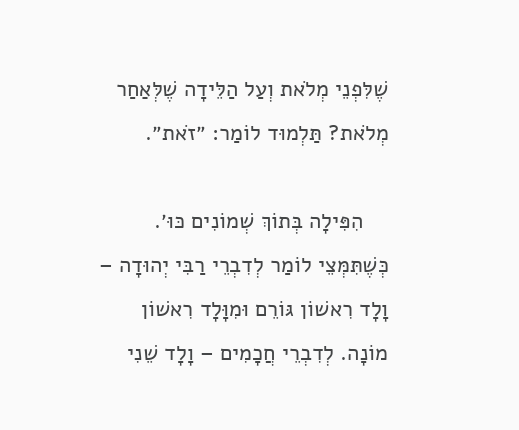שֶׁלִּפְנֵי מְלֹאת וְעַל הַלֵּידָה שֶׁלְּאַחַר מְלֹאת? תַּלְמוּד לוֹמַר: ״זֹאת״.

    הִפִּילָה בְּתוֹךְ שְׁמוֹנִים כּוּ׳. כְּשֶׁתִּמְּצֵי לוֹמַר לְדִבְרֵי רַבִּי יְהוּדָה – וָלָד רִאשׁוֹן גּוֹרֵם וּמִוָּלָד רִאשׁוֹן מוֹנָה. לְדִבְרֵי חֲכָמִים – וָלָד שֵׁנִי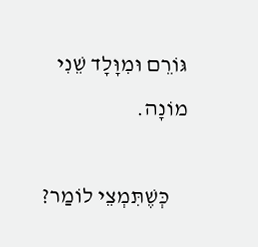גּוֹרֵם וּמִוָּלָד שֵׁנִי מוֹנָה.

    כְּשֶׁתִּמְצֵי לוֹמַר?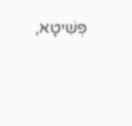פְּשִׁיטָא,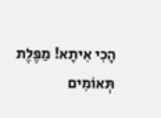הָכִי אִיתָא! מַפֶּלֶת תְּאוֹמִים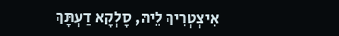אִיצְטְרִיךְ לֵיהּ, סָלְקָא דַעְתָּךְ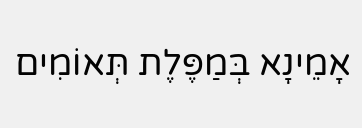אָמֵינָא בְּמַפֶּלֶת תְּאוֹמִים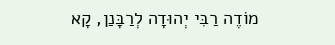מוֹדֶה רַבִּי יְהוּדָה לְרַבָּנַן, קָא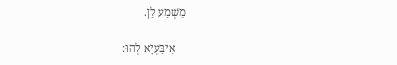מַשְׁמַע לַן.

    אִיבַּעְיָא לְהוּ: